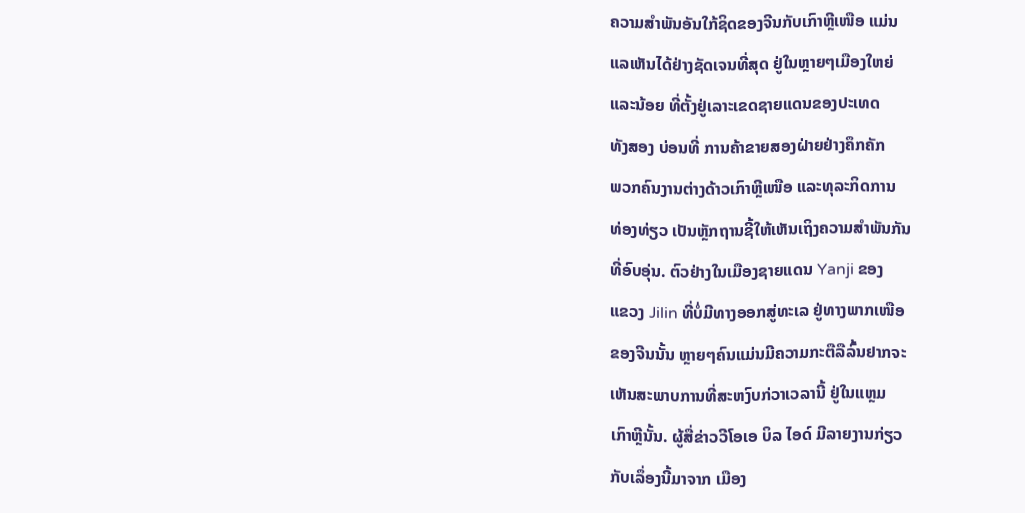ຄວາມສໍາພັນອັນໃກ້ຊິດຂອງຈີນກັບເກົາຫຼີເໜືອ ແມ່ນ
ແລເຫັນໄດ້ຢ່າງຊັດເຈນທີ່ສຸດ ຢູ່ໃນຫຼາຍໆເມືອງໃຫຍ່
ແລະນ້ອຍ ທີ່ຕັ້ງຢູ່ເລາະເຂດຊາຍແດນຂອງປະເທດ
ທັງສອງ ບ່ອນທີ່ ການຄ້າຂາຍສອງຝ່າຍຢ່າງຄຶກຄັກ
ພວກຄົນງານຕ່າງດ້າວເກົາຫຼີເໜືອ ແລະທຸລະກິດການ
ທ່ອງທ່ຽວ ເປັນຫຼັກຖານຊີ້ໃຫ້ເຫັນເຖິງຄວາມສໍາພັນກັນ
ທີ່ອົບອຸ່ນ. ຕົວຢ່າງໃນເມືອງຊາຍແດນ Yanji ຂອງ
ແຂວງ Jilin ທີ່ບໍ່ມີທາງອອກສູ່ທະເລ ຢູ່ທາງພາກເໜືອ
ຂອງຈີນນັ້ນ ຫຼາຍໆຄົນແມ່ນມີຄວາມກະຕືລືລົ້ນຢາກຈະ
ເຫັນສະພາບການທີ່ສະຫງົບກ່ວາເວລານີ້ ຢູ່ໃນແຫຼມ
ເກົາຫຼີນັ້ນ. ຜູ້ສື່ຂ່າວວີໂອເອ ບິລ ໄອດ໌ ມີລາຍງານກ່ຽວ
ກັບເລຶ່ອງນີ້ມາຈາກ ເມືອງ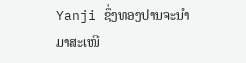Yanji ຊຶ່ງທອງປານຈະນໍາ
ມາສະເໜີ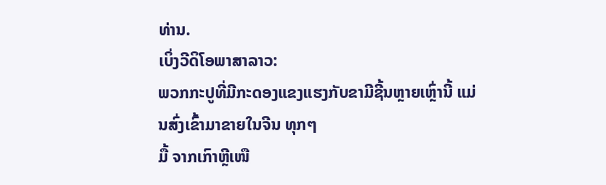ທ່ານ.
ເບິ່ງວີດິໂອພາສາລາວ:
ພວກກະປູທີ່ມີກະດອງແຂງແຮງກັບຂາມີຊີ້ນຫຼາຍເຫຼົ່ານີ້ ແມ່ນສົ່ງເຂົ້າມາຂາຍໃນຈີນ ທຸກໆ
ມື້ ຈາກເກົາຫຼີເໜື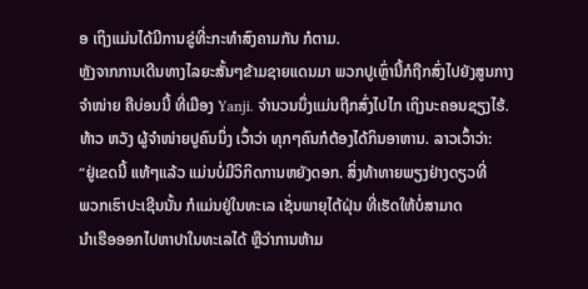ອ ເຖິງແມ່ນໄດ້ມີການຂູ່ທີ່ະກະທໍາສົງຄາມກັນ ກໍຕາມ.
ຫຼັງຈາກການເດີນທາງໄລຍະສັ້ນໆຂ້າມຊາຍແດນມາ ພວກປູເຫຼົ່ານີ້ກໍຖືກສົ່ງໄປຍັງສູນກາງ
ຈໍາໜ່າຍ ຄືບ່ອນນີ້ ທີ່ເມືອງ Yanji. ຈໍານວນນຶ່ງແມ່ນຖືກສົ່ງໄປໄກ ເຖິງນະຄອນຊຽງໄຮ້.
ທ້າວ ຫວັງ ຜູ້ຈໍາໜ່າຍປູຄົນນຶ່ງ ເວົ້າວ່າ ທຸກໆຄົນກໍຕ້ອງໄດ້ກິນອາຫານ. ລາວເວົ້າວ່າ:
“ຢູ່ເຂດນີ້ ແທ້ໆແລ້ວ ແມ່ນບໍ່ມີວິກິດການຫຍັງດອກ. ສິ່ງທ້າທາຍພຽງຢ່າງດຽວທີ່
ພວກເຮົາປະເຊີນນັ້ນ ກໍແມ່ນຢູ່ໃນທະເລ ເຊັ່ນພາຍຸໄຕ້ຝຸ່ນ ທີ່ເຮັດໃຫ້ບໍ່ສາມາດ
ນໍາເຮືອອອກໄປຫາປາໃນທະເລໄດ້ ຫຼືວ່າການຫ້າມ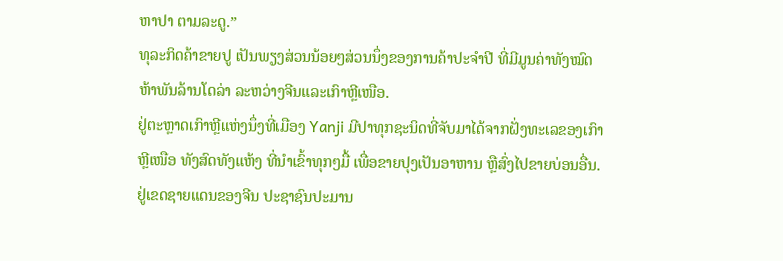ຫາປາ ຕາມລະດູ.”
ທຸລະກິດຄ້າຂາຍປູ ເປັນພຽງສ່ວນນ້ອຍໆສ່ວນນຶ່ງຂອງການຄ້າປະຈໍາປີ ທີ່ມີມູນຄ່າທັງໝົດ
ຫ້າພັນລ້ານໂດລ່າ ລະຫວ່າງຈີນແລະເກົາຫຼີເໜືອ.
ຢູ່ຕະຫຼາດເກົາຫຼີແຫ່ງນຶ່ງທີ່ເມືອງ Yanji ມີປາທຸກຊະນິດທີ່ຈັບມາໄດ້ຈາກຝັ່ງທະເລຂອງເກົາ
ຫຼີເໜືອ ທັງສົດທັງແຫ້ງ ທີ່ນໍາເຂົ້າທຸກໆມື້ ເພື່ອຂາຍປຸງເປັນອາຫານ ຫຼືສົ່ງໄປຂາຍບ່ອນອື່ນ.
ຢູ່ເຂດຊາຍແດນຂອງຈີນ ປະຊາຊົນປະມານ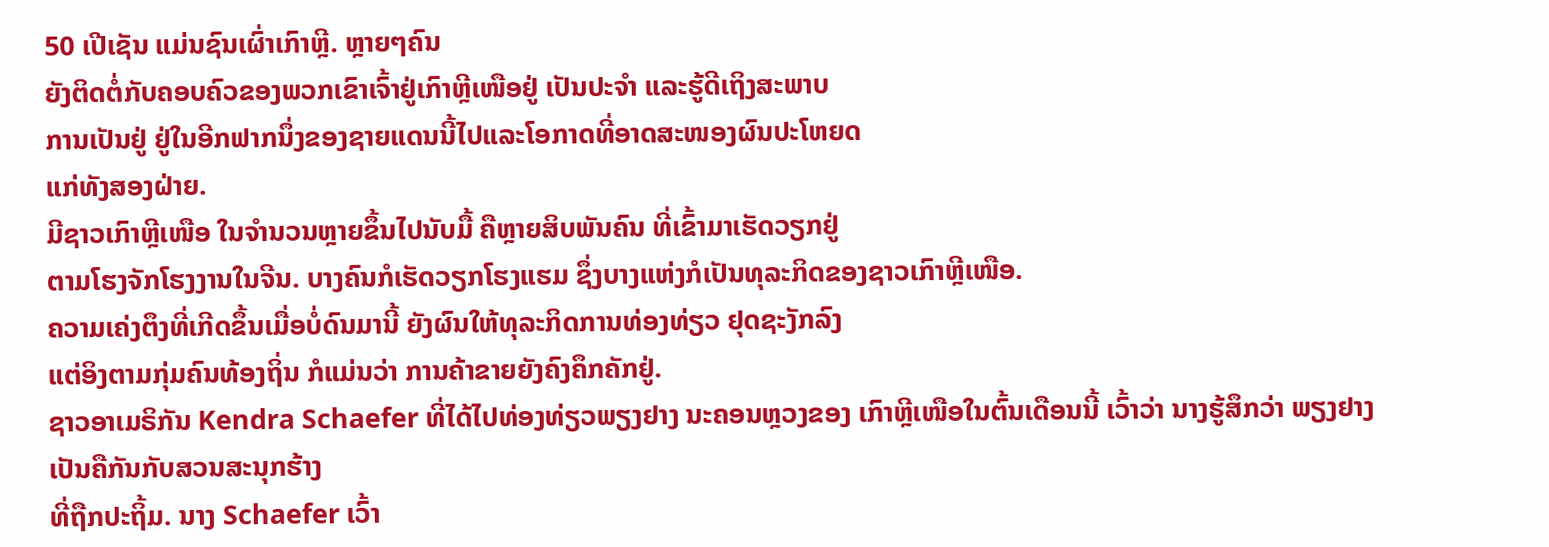50 ເປີເຊັນ ແມ່ນຊົນເຜົ່າເກົາຫຼີ. ຫຼາຍໆຄົນ
ຍັງຕິດຕໍ່ກັບຄອບຄົວຂອງພວກເຂົາເຈົ້າຢູ່ເກົາຫຼີເໜືອຢູ່ ເປັນປະຈໍາ ແລະຮູ້ດີເຖິງສະພາບ
ການເປັນຢູ່ ຢູ່ໃນອີກຟາກນຶ່ງຂອງຊາຍແດນນີ້ໄປແລະໂອກາດທີ່ອາດສະໜອງຜົນປະໂຫຍດ
ແກ່ທັງສອງຝ່າຍ.
ມີຊາວເກົາຫຼີເໜືອ ໃນຈໍານວນຫຼາຍຂຶ້ນໄປນັບມື້ ຄືຫຼາຍສິບພັນຄົນ ທີ່ເຂົ້າມາເຮັດວຽກຢູ່
ຕາມໂຮງຈັກໂຮງງານໃນຈີນ. ບາງຄົນກໍເຮັດວຽກໂຮງແຮມ ຊຶ່ງບາງແຫ່ງກໍເປັນທຸລະກິດຂອງຊາວເກົາຫຼີເໜືອ.
ຄວາມເຄ່ງຕຶງທີ່ເກີດຂຶ້ນເມື່ອບໍ່ດົນມານີ້ ຍັງຜົນໃຫ້ທຸລະກິດການທ່ອງທ່ຽວ ຢຸດຊະງັກລົງ
ແຕ່ອິງຕາມກຸ່ມຄົນທ້ອງຖິ່ນ ກໍແມ່ນວ່າ ການຄ້າຂາຍຍັງຄົງຄຶກຄັກຢູ່.
ຊາວອາເມຣິກັນ Kendra Schaefer ທີ່ໄດ້ໄປທ່ອງທ່ຽວພຽງຢາງ ນະຄອນຫຼວງຂອງ ເກົາຫຼີເໜືອໃນຕົ້ນເດືອນນີ້ ເວົ້າວ່າ ນາງຮູ້ສຶກວ່າ ພຽງຢາງເປັນຄືກັນກັບສວນສະນຸກຮ້າງ
ທີ່ຖືກປະຖິ້ມ. ນາງ Schaefer ເວົ້າ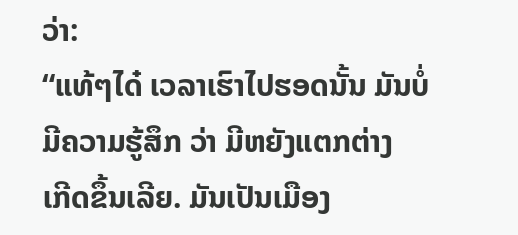ວ່າ:
“ແທ້ໆໄດ໋ ເວລາເຮົາໄປຮອດນັ້ນ ມັນບໍ່ມີຄວາມຮູ້ສຶກ ວ່າ ມີຫຍັງແຕກຕ່າງ
ເກີດຂຶ້ນເລີຍ. ມັນເປັນເມືອງ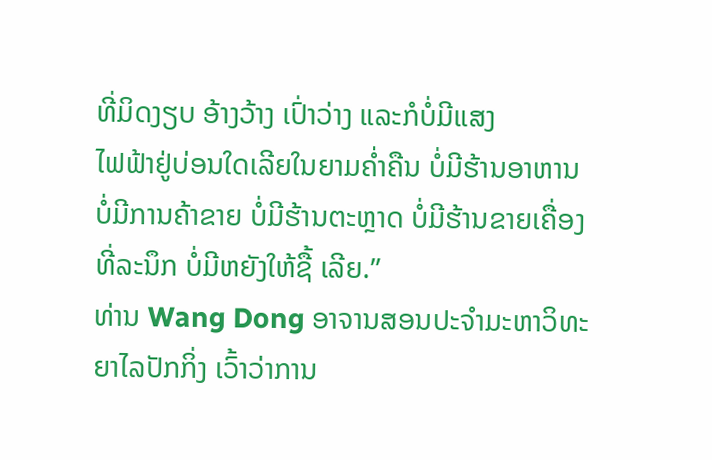ທີ່ມິດງຽບ ອ້າງວ້າງ ເປົ່າວ່າງ ແລະກໍບໍ່ມີແສງ
ໄຟຟ້າຢູ່ບ່ອນໃດເລີຍໃນຍາມຄໍ່າຄືນ ບໍ່ມີຮ້ານອາຫານ ບໍ່ມີການຄ້າຂາຍ ບໍ່ມີຮ້ານຕະຫຼາດ ບໍ່ມີຮ້ານຂາຍເຄື່ອງທີ່ລະນຶກ ບໍ່ມີຫຍັງໃຫ້ຊື້ ເລີຍ.”
ທ່ານ Wang Dong ອາຈານສອນປະຈໍາມະຫາວິທະຍາໄລປັກກິ່ງ ເວົ້າວ່າການ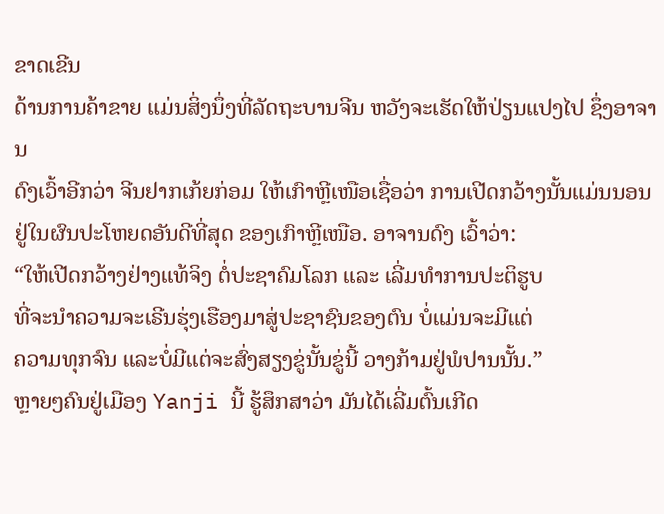ຂາດເຂີນ
ດ້ານການຄ້າຂາຍ ແມ່ນສິ່ງນຶ່ງທີ່ລັດຖະບານຈີນ ຫວັງຈະເຮັດໃຫ້ປ່ຽນແປງໄປ ຊຶ່ງອາຈານ
ດົງເວົ້າອີກວ່າ ຈີນຢາກເກ້ຍກ່ອມ ໃຫ້ເກົາຫຼີເໜືອເຊື່ອວ່າ ການເປີດກວ້າງນັ້ນແມ່ນນອນ
ຢູ່ໃນຜົນປະໂຫຍດອັນດີທີ່ສຸດ ຂອງເກົາຫຼີເໜືອ. ອາຈານດົງ ເວົ້າວ່າ:
“ໃຫ້ເປີດກວ້າງຢ່າງແທ້ຈິງ ຕໍ່ປະຊາຄົມໂລກ ແລະ ເລີ່ມທໍາການປະຕິຮູບ
ທີ່ຈະນໍາຄວາມຈະເຣີນຮຸ່ງເຮືອງມາສູ່ປະຊາຊົນຂອງຕົນ ບໍ່ແມ່ນຈະມີແຕ່
ຄວາມທຸກຈົນ ແລະບໍ່ມີແຕ່ຈະສົ່ງສຽງຂູ່ນັ້ນຂູ່ນີ້ ວາງກ້າມຢູ່ພໍປານນັ້ນ.”
ຫຼາຍໆຄົນຢູ່ເມືອງ Yanji ນີ້ ຮູ້ສຶກສາວ່າ ມັນໄດ້ເລີ່ມຕົ້ນເກີດ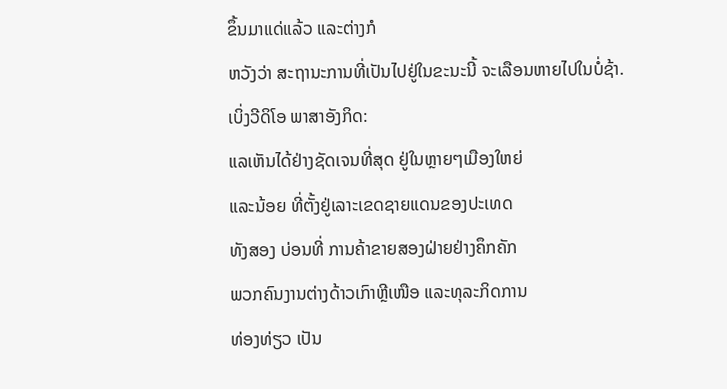ຂຶ້ນມາແດ່ແລ້ວ ແລະຕ່າງກໍ
ຫວັງວ່າ ສະຖານະການທີ່ເປັນໄປຢູ່ໃນຂະນະນີ້ ຈະເລືອນຫາຍໄປໃນບໍ່ຊ້າ.
ເບິ່ງວີດິໂອ ພາສາອັງກິດ:
ແລເຫັນໄດ້ຢ່າງຊັດເຈນທີ່ສຸດ ຢູ່ໃນຫຼາຍໆເມືອງໃຫຍ່
ແລະນ້ອຍ ທີ່ຕັ້ງຢູ່ເລາະເຂດຊາຍແດນຂອງປະເທດ
ທັງສອງ ບ່ອນທີ່ ການຄ້າຂາຍສອງຝ່າຍຢ່າງຄຶກຄັກ
ພວກຄົນງານຕ່າງດ້າວເກົາຫຼີເໜືອ ແລະທຸລະກິດການ
ທ່ອງທ່ຽວ ເປັນ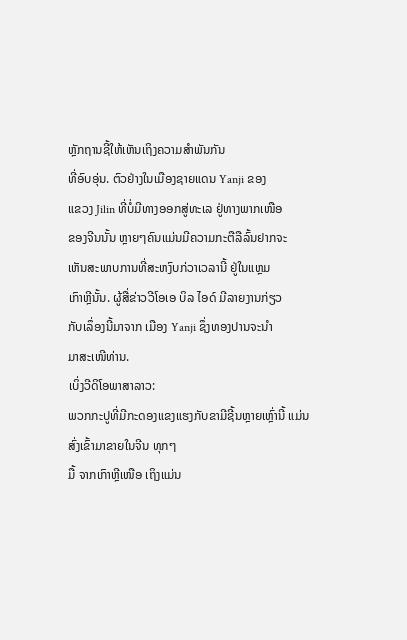ຫຼັກຖານຊີ້ໃຫ້ເຫັນເຖິງຄວາມສໍາພັນກັນ
ທີ່ອົບອຸ່ນ. ຕົວຢ່າງໃນເມືອງຊາຍແດນ Yanji ຂອງ
ແຂວງ Jilin ທີ່ບໍ່ມີທາງອອກສູ່ທະເລ ຢູ່ທາງພາກເໜືອ
ຂອງຈີນນັ້ນ ຫຼາຍໆຄົນແມ່ນມີຄວາມກະຕືລືລົ້ນຢາກຈະ
ເຫັນສະພາບການທີ່ສະຫງົບກ່ວາເວລານີ້ ຢູ່ໃນແຫຼມ
ເກົາຫຼີນັ້ນ. ຜູ້ສື່ຂ່າວວີໂອເອ ບິລ ໄອດ໌ ມີລາຍງານກ່ຽວ
ກັບເລຶ່ອງນີ້ມາຈາກ ເມືອງ Yanji ຊຶ່ງທອງປານຈະນໍາ
ມາສະເໜີທ່ານ.
ເບິ່ງວີດິໂອພາສາລາວ:
ພວກກະປູທີ່ມີກະດອງແຂງແຮງກັບຂາມີຊີ້ນຫຼາຍເຫຼົ່ານີ້ ແມ່ນສົ່ງເຂົ້າມາຂາຍໃນຈີນ ທຸກໆ
ມື້ ຈາກເກົາຫຼີເໜືອ ເຖິງແມ່ນ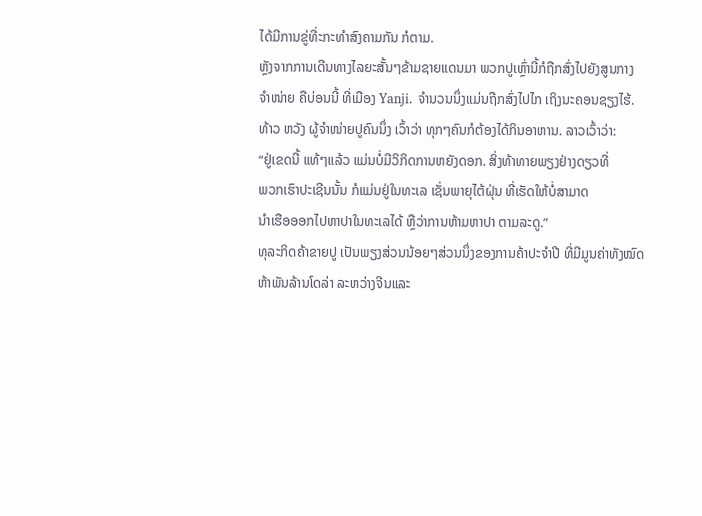ໄດ້ມີການຂູ່ທີ່ະກະທໍາສົງຄາມກັນ ກໍຕາມ.
ຫຼັງຈາກການເດີນທາງໄລຍະສັ້ນໆຂ້າມຊາຍແດນມາ ພວກປູເຫຼົ່ານີ້ກໍຖືກສົ່ງໄປຍັງສູນກາງ
ຈໍາໜ່າຍ ຄືບ່ອນນີ້ ທີ່ເມືອງ Yanji. ຈໍານວນນຶ່ງແມ່ນຖືກສົ່ງໄປໄກ ເຖິງນະຄອນຊຽງໄຮ້.
ທ້າວ ຫວັງ ຜູ້ຈໍາໜ່າຍປູຄົນນຶ່ງ ເວົ້າວ່າ ທຸກໆຄົນກໍຕ້ອງໄດ້ກິນອາຫານ. ລາວເວົ້າວ່າ:
“ຢູ່ເຂດນີ້ ແທ້ໆແລ້ວ ແມ່ນບໍ່ມີວິກິດການຫຍັງດອກ. ສິ່ງທ້າທາຍພຽງຢ່າງດຽວທີ່
ພວກເຮົາປະເຊີນນັ້ນ ກໍແມ່ນຢູ່ໃນທະເລ ເຊັ່ນພາຍຸໄຕ້ຝຸ່ນ ທີ່ເຮັດໃຫ້ບໍ່ສາມາດ
ນໍາເຮືອອອກໄປຫາປາໃນທະເລໄດ້ ຫຼືວ່າການຫ້າມຫາປາ ຕາມລະດູ.”
ທຸລະກິດຄ້າຂາຍປູ ເປັນພຽງສ່ວນນ້ອຍໆສ່ວນນຶ່ງຂອງການຄ້າປະຈໍາປີ ທີ່ມີມູນຄ່າທັງໝົດ
ຫ້າພັນລ້ານໂດລ່າ ລະຫວ່າງຈີນແລະ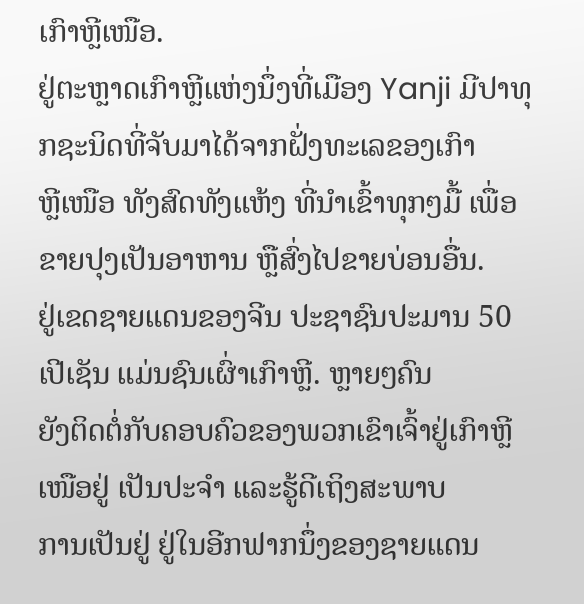ເກົາຫຼີເໜືອ.
ຢູ່ຕະຫຼາດເກົາຫຼີແຫ່ງນຶ່ງທີ່ເມືອງ Yanji ມີປາທຸກຊະນິດທີ່ຈັບມາໄດ້ຈາກຝັ່ງທະເລຂອງເກົາ
ຫຼີເໜືອ ທັງສົດທັງແຫ້ງ ທີ່ນໍາເຂົ້າທຸກໆມື້ ເພື່ອຂາຍປຸງເປັນອາຫານ ຫຼືສົ່ງໄປຂາຍບ່ອນອື່ນ.
ຢູ່ເຂດຊາຍແດນຂອງຈີນ ປະຊາຊົນປະມານ 50 ເປີເຊັນ ແມ່ນຊົນເຜົ່າເກົາຫຼີ. ຫຼາຍໆຄົນ
ຍັງຕິດຕໍ່ກັບຄອບຄົວຂອງພວກເຂົາເຈົ້າຢູ່ເກົາຫຼີເໜືອຢູ່ ເປັນປະຈໍາ ແລະຮູ້ດີເຖິງສະພາບ
ການເປັນຢູ່ ຢູ່ໃນອີກຟາກນຶ່ງຂອງຊາຍແດນ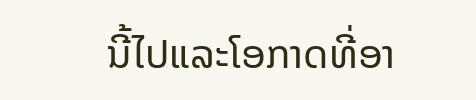ນີ້ໄປແລະໂອກາດທີ່ອາ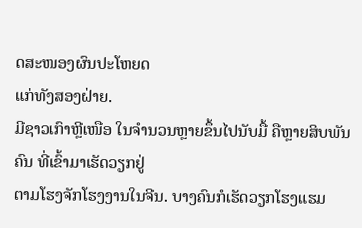ດສະໜອງຜົນປະໂຫຍດ
ແກ່ທັງສອງຝ່າຍ.
ມີຊາວເກົາຫຼີເໜືອ ໃນຈໍານວນຫຼາຍຂຶ້ນໄປນັບມື້ ຄືຫຼາຍສິບພັນຄົນ ທີ່ເຂົ້າມາເຮັດວຽກຢູ່
ຕາມໂຮງຈັກໂຮງງານໃນຈີນ. ບາງຄົນກໍເຮັດວຽກໂຮງແຮມ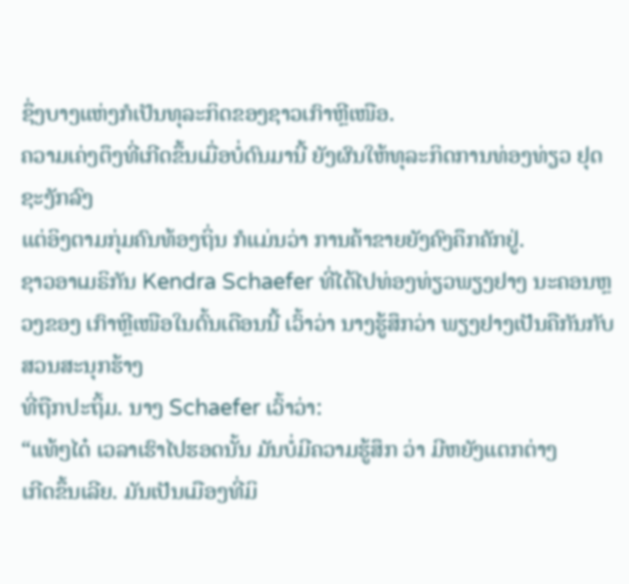ຊຶ່ງບາງແຫ່ງກໍເປັນທຸລະກິດຂອງຊາວເກົາຫຼີເໜືອ.
ຄວາມເຄ່ງຕຶງທີ່ເກີດຂຶ້ນເມື່ອບໍ່ດົນມານີ້ ຍັງຜົນໃຫ້ທຸລະກິດການທ່ອງທ່ຽວ ຢຸດຊະງັກລົງ
ແຕ່ອິງຕາມກຸ່ມຄົນທ້ອງຖິ່ນ ກໍແມ່ນວ່າ ການຄ້າຂາຍຍັງຄົງຄຶກຄັກຢູ່.
ຊາວອາເມຣິກັນ Kendra Schaefer ທີ່ໄດ້ໄປທ່ອງທ່ຽວພຽງຢາງ ນະຄອນຫຼວງຂອງ ເກົາຫຼີເໜືອໃນຕົ້ນເດືອນນີ້ ເວົ້າວ່າ ນາງຮູ້ສຶກວ່າ ພຽງຢາງເປັນຄືກັນກັບສວນສະນຸກຮ້າງ
ທີ່ຖືກປະຖິ້ມ. ນາງ Schaefer ເວົ້າວ່າ:
“ແທ້ໆໄດ໋ ເວລາເຮົາໄປຮອດນັ້ນ ມັນບໍ່ມີຄວາມຮູ້ສຶກ ວ່າ ມີຫຍັງແຕກຕ່າງ
ເກີດຂຶ້ນເລີຍ. ມັນເປັນເມືອງທີ່ມິ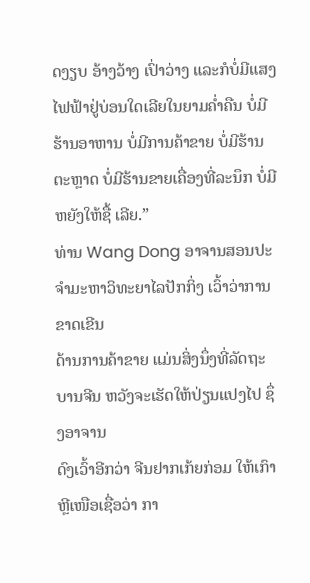ດງຽບ ອ້າງວ້າງ ເປົ່າວ່າງ ແລະກໍບໍ່ມີແສງ
ໄຟຟ້າຢູ່ບ່ອນໃດເລີຍໃນຍາມຄໍ່າຄືນ ບໍ່ມີຮ້ານອາຫານ ບໍ່ມີການຄ້າຂາຍ ບໍ່ມີຮ້ານຕະຫຼາດ ບໍ່ມີຮ້ານຂາຍເຄື່ອງທີ່ລະນຶກ ບໍ່ມີຫຍັງໃຫ້ຊື້ ເລີຍ.”
ທ່ານ Wang Dong ອາຈານສອນປະຈໍາມະຫາວິທະຍາໄລປັກກິ່ງ ເວົ້າວ່າການຂາດເຂີນ
ດ້ານການຄ້າຂາຍ ແມ່ນສິ່ງນຶ່ງທີ່ລັດຖະບານຈີນ ຫວັງຈະເຮັດໃຫ້ປ່ຽນແປງໄປ ຊຶ່ງອາຈານ
ດົງເວົ້າອີກວ່າ ຈີນຢາກເກ້ຍກ່ອມ ໃຫ້ເກົາຫຼີເໜືອເຊື່ອວ່າ ກາ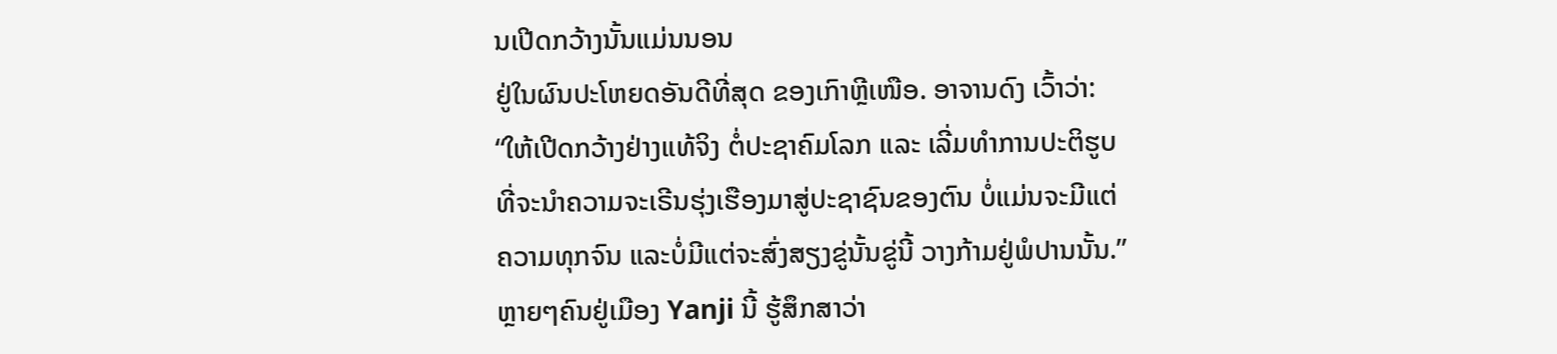ນເປີດກວ້າງນັ້ນແມ່ນນອນ
ຢູ່ໃນຜົນປະໂຫຍດອັນດີທີ່ສຸດ ຂອງເກົາຫຼີເໜືອ. ອາຈານດົງ ເວົ້າວ່າ:
“ໃຫ້ເປີດກວ້າງຢ່າງແທ້ຈິງ ຕໍ່ປະຊາຄົມໂລກ ແລະ ເລີ່ມທໍາການປະຕິຮູບ
ທີ່ຈະນໍາຄວາມຈະເຣີນຮຸ່ງເຮືອງມາສູ່ປະຊາຊົນຂອງຕົນ ບໍ່ແມ່ນຈະມີແຕ່
ຄວາມທຸກຈົນ ແລະບໍ່ມີແຕ່ຈະສົ່ງສຽງຂູ່ນັ້ນຂູ່ນີ້ ວາງກ້າມຢູ່ພໍປານນັ້ນ.”
ຫຼາຍໆຄົນຢູ່ເມືອງ Yanji ນີ້ ຮູ້ສຶກສາວ່າ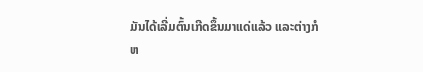ມັນໄດ້ເລີ່ມຕົ້ນເກີດຂຶ້ນມາແດ່ແລ້ວ ແລະຕ່າງກໍ
ຫ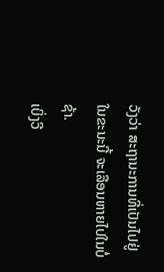ວັງວ່າ ສະຖານະການທີ່ເປັນໄປຢູ່ໃນຂະນະນີ້ ຈະເລືອນຫາຍໄປໃນບໍ່ຊ້າ.
ເບິ່ງວີ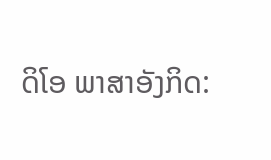ດິໂອ ພາສາອັງກິດ: